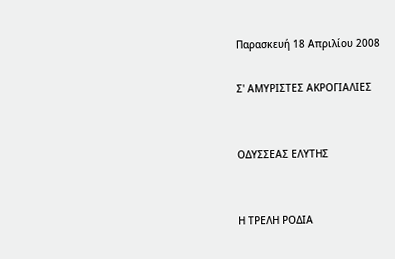Παρασκευή 18 Απριλίου 2008

Σ' ΑΜΥΡΙΣΤΕΣ ΑΚΡΟΓΙΑΛΙΕΣ


ΟΔΥΣΣΕΑΣ ΕΛΥΤΗΣ


Η ΤΡΕΛΗ ΡΟΔΙΑ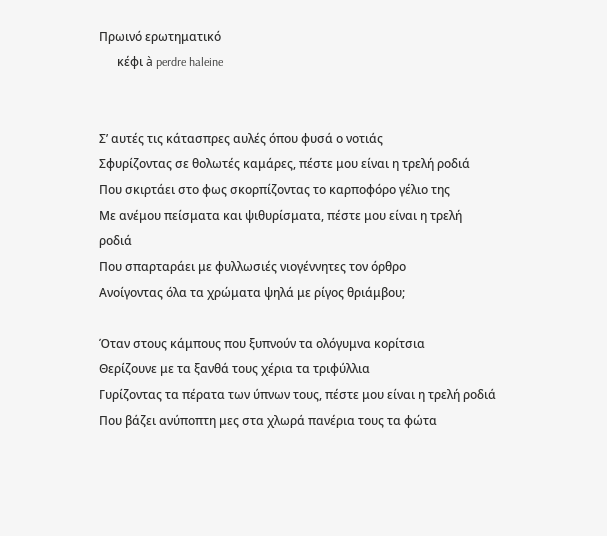Πρωινό ερωτηματικό
      κέφι à perdre haleine


Σ’ αυτές τις κάτασπρες αυλές όπου φυσά ο νοτιάς
Σφυρίζοντας σε θολωτές καμάρες, πέστε μου είναι η τρελή ροδιά
Που σκιρτάει στο φως σκορπίζοντας το καρποφόρο γέλιο της
Με ανέμου πείσματα και ψιθυρίσματα, πέστε μου είναι η τρελή
ροδιά
Που σπαρταράει με φυλλωσιές νιογέννητες τον όρθρο
Ανοίγοντας όλα τα χρώματα ψηλά με ρίγος θριάμβου;

Όταν στους κάμπους που ξυπνούν τα ολόγυμνα κορίτσια
Θερίζουνε με τα ξανθά τους χέρια τα τριφύλλια
Γυρίζοντας τα πέρατα των ύπνων τους, πέστε μου είναι η τρελή ροδιά
Που βάζει ανύποπτη μες στα χλωρά πανέρια τους τα φώτα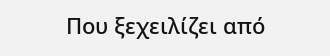Που ξεχειλίζει από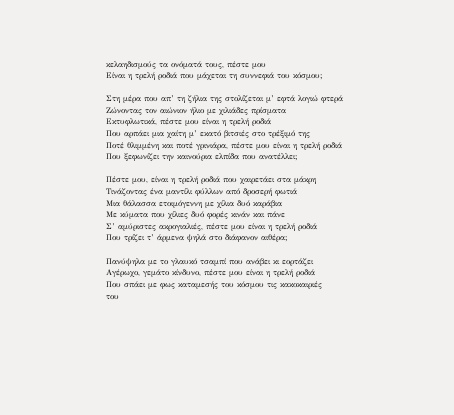κελαηδισμούς τα ονόματά τους, πέστε μου
Είναι η τρελή ροδιά που μάχεται τη συννεφιά του κόσμου;

Στη μέρα που απ’ τη ζήλια της στολίζεται μ’ εφτά λογιώ φτερά
Ζώνοντας τον αιώνιον ήλιο με χιλιάδες πρίσματα
Εκτυφλωτικά, πέστε μου είναι η τρελή ροδιά
Που αρπάει μια χαίτη μ’ εκατό βιτσιές στο τρέξιμό της
Ποτέ θλιμμένη και ποτέ γρινιάρα, πέστε μου είναι η τρελή ροδιά
Που ξεφωνίζει την καινούρια ελπίδα που ανατέλλει;

Πέστε μου, είναι η τρελή ροδιά που χαιρετάει στα μάκρη
Τινάζοντας ένα μαντίλι φύλλων από δροσερή φωτιά
Μια θάλασσα ετοιμόγεννη με χίλια δυό καράβια
Με κύματα που χίλιες δυό φορές κινάν και πάνε
Σ’ αμύριστες ακρογιαλιές, πέστε μου είναι η τρελή ροδιά
Που τρίζει τ’ άρμενα ψηλά στο διάφανον αιθέρα;

Πανύψηλα με το γλαυκό τσαμπί που ανάβει κι εορτάζει
Αγέρωχο, γεμάτο κίνδυνο, πέστε μου είναι η τρελή ροδιά
Που σπάει με φως καταμεσής του κόσμου τις κακοκαιριές
του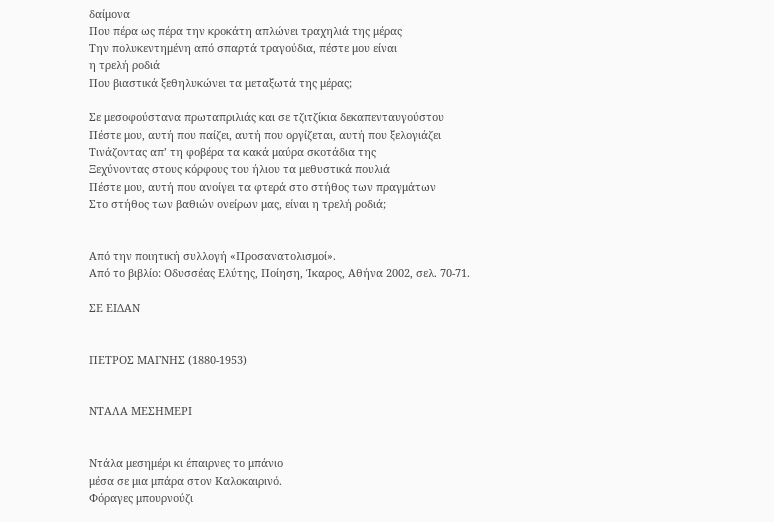δαίμονα
Που πέρα ως πέρα την κροκάτη απλώνει τραχηλιά της μέρας
Την πολυκεντημένη από σπαρτά τραγούδια, πέστε μου είναι
η τρελή ροδιά
Που βιαστικά ξεθηλυκώνει τα μεταξωτά της μέρας;

Σε μεσοφούστανα πρωταπριλιάς και σε τζιτζίκια δεκαπενταυγούστου
Πέστε μου, αυτή που παίζει, αυτή που οργίζεται, αυτή που ξελογιάζει
Τινάζοντας απ’ τη φοβέρα τα κακά μαύρα σκοτάδια της
Ξεχύνοντας στους κόρφους του ήλιου τα μεθυστικά πουλιά
Πέστε μου, αυτή που ανοίγει τα φτερά στο στήθος των πραγμάτων
Στο στήθος των βαθιών ονείρων μας, είναι η τρελή ροδιά;


Από την ποιητική συλλογή «Προσανατολισμοί».
Από το βιβλίο: Οδυσσέας Ελύτης, Ποίηση, Ίκαρος, Αθήνα 2002, σελ. 70-71.

ΣΕ ΕΙΔΑΝ


ΠΕΤΡΟΣ ΜΑΓΝΗΣ (1880-1953)


ΝΤΑΛΑ ΜΕΣΗΜΕΡΙ


Ντάλα μεσημέρι κι έπαιρνες το μπάνιο
μέσα σε μια μπάρα στον Καλοκαιρινό.
Φόραγες μπουρνούζι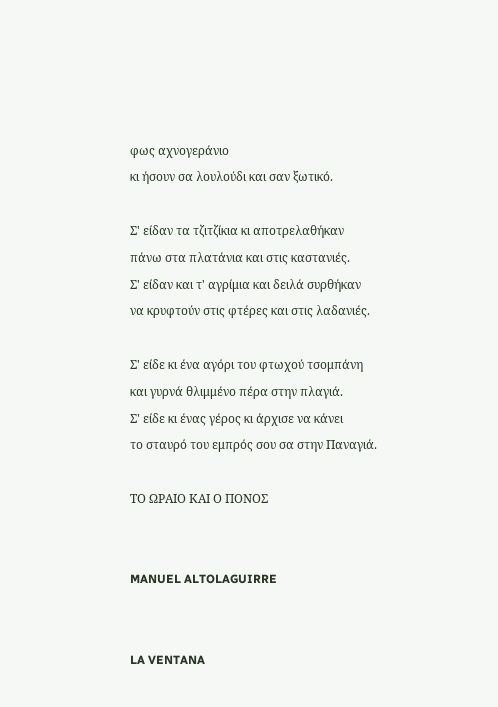φως αχνογεράνιο
κι ήσουν σα λουλούδι και σαν ξωτικό.

Σ' είδαν τα τζιτζίκια κι αποτρελαθήκαν
πάνω στα πλατάνια και στις καστανιές.
Σ' είδαν και τ' αγρίμια και δειλά συρθήκαν
να κρυφτούν στις φτέρες και στις λαδανιές.

Σ' είδε κι ένα αγόρι του φτωχού τσομπάνη
και γυρνά θλιμμένο πέρα στην πλαγιά.
Σ' είδε κι ένας γέρος κι άρχισε να κάνει
το σταυρό του εμπρός σου σα στην Παναγιά.

ΤΟ ΩΡΑΙΟ ΚΑΙ Ο ΠΟΝΟΣ


MANUEL ALTOLAGUIRRE


LA VENTANA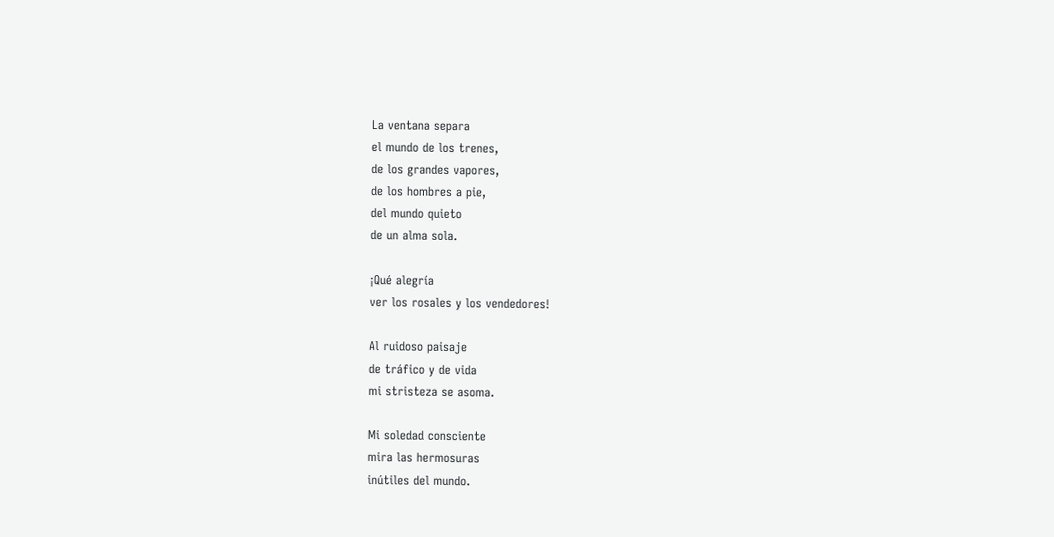La ventana separa
el mundo de los trenes,
de los grandes vapores,
de los hombres a pie,
del mundo quieto
de un alma sola.

¡Qué alegría
ver los rosales y los vendedores!

Al ruidoso paisaje
de tráfico y de vida
mi stristeza se asoma.

Mi soledad consciente
mira las hermosuras
inútiles del mundo.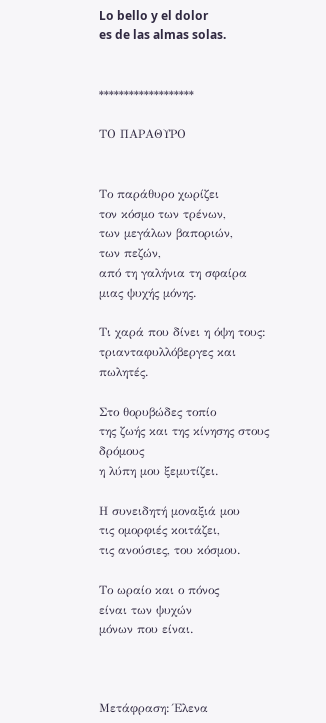Lo bello y el dolor
es de las almas solas.


*******************

ΤΟ ΠΑΡΑΘΥΡΟ


Το παράθυρο χωρίζει
τον κόσμο των τρένων,
των μεγάλων βαποριών,
των πεζών,
από τη γαλήνια τη σφαίρα
μιας ψυχής μόνης.

Τι χαρά που δίνει η όψη τους:
τριανταφυλλόβεργες και πωλητές.

Στο θορυβώδες τοπίο
της ζωής και της κίνησης στους δρόμους
η λύπη μου ξεμυτίζει.

Η συνειδητή μοναξιά μου
τις ομορφιές κοιτάζει,
τις ανούσιες, του κόσμου.

Το ωραίο και ο πόνος
είναι των ψυχών
μόνων που είναι.



Μετάφραση: Έλενα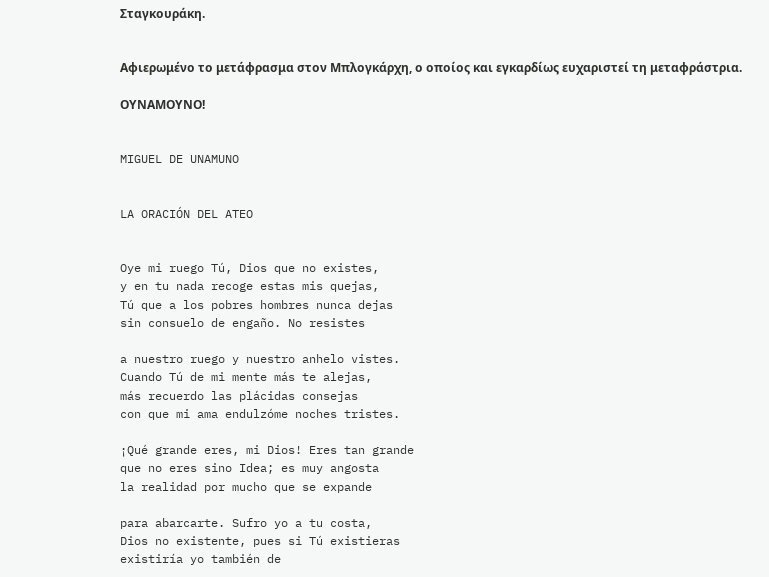Σταγκουράκη.


Αφιερωμένο το μετάφρασμα στον Μπλογκάρχη, ο οποίος και εγκαρδίως ευχαριστεί τη μεταφράστρια.

ΟΥΝΑΜΟΥΝΟ!


MIGUEL DE UNAMUNO


LA ORACIÓN DEL ATEO


Oye mi ruego Tú, Dios que no existes,
y en tu nada recoge estas mis quejas,
Tú que a los pobres hombres nunca dejas
sin consuelo de engaño. No resistes

a nuestro ruego y nuestro anhelo vistes.
Cuando Tú de mi mente más te alejas,
más recuerdo las plácidas consejas
con que mi ama endulzóme noches tristes.

¡Qué grande eres, mi Dios! Eres tan grande
que no eres sino Idea; es muy angosta
la realidad por mucho que se expande

para abarcarte. Sufro yo a tu costa,
Dios no existente, pues si Tú existieras
existiría yo también de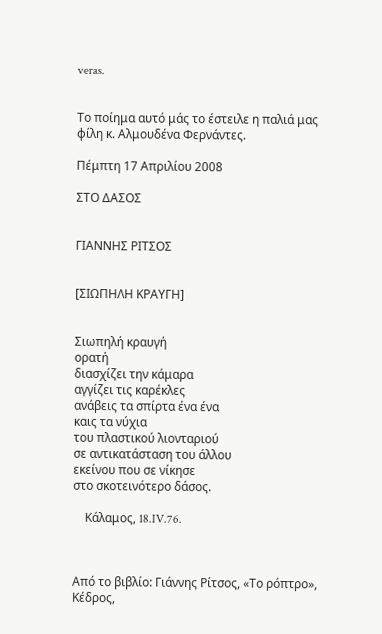veras.


Το ποίημα αυτό μάς το έστειλε η παλιά μας φίλη κ. Αλμουδένα Φερνάντες.

Πέμπτη 17 Απριλίου 2008

ΣΤΟ ΔΑΣΟΣ


ΓΙΑΝΝΗΣ ΡΙΤΣΟΣ


[ΣΙΩΠΗΛΗ ΚΡΑΥΓΗ]


Σιωπηλή κραυγή
ορατή
διασχίζει την κάμαρα
αγγίζει τις καρέκλες
ανάβεις τα σπίρτα ένα ένα
καις τα νύχια
του πλαστικού λιονταριού
σε αντικατάσταση του άλλου
εκείνου που σε νίκησε
στο σκοτεινότερο δάσος.

    Κάλαμος, 18.IV.76.



Από το βιβλίο: Γιάννης Ρίτσος, «Το ρόπτρο», Κέδρος,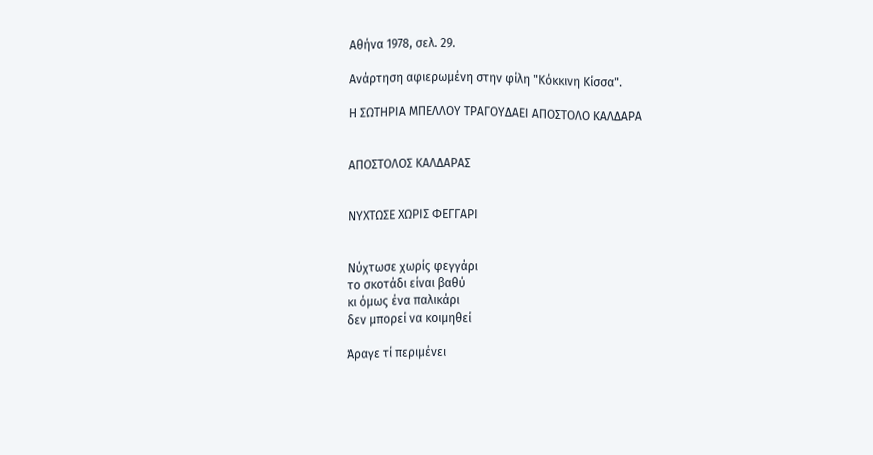Αθήνα 1978, σελ. 29.

Ανάρτηση αφιερωμένη στην φίλη "Κόκκινη Κίσσα".

Η ΣΩΤΗΡΙΑ ΜΠΕΛΛΟΥ ΤΡΑΓΟΥΔΑΕΙ ΑΠΟΣΤΟΛΟ ΚΑΛΔΑΡΑ


ΑΠΟΣΤΟΛΟΣ ΚΑΛΔΑΡΑΣ


ΝΥΧΤΩΣΕ ΧΩΡΙΣ ΦΕΓΓΑΡΙ


Νύχτωσε χωρίς φεγγάρι
το σκοτάδι είναι βαθύ
κι όμως ένα παλικάρι
δεν μπορεί να κοιμηθεί

Άραγε τί περιμένει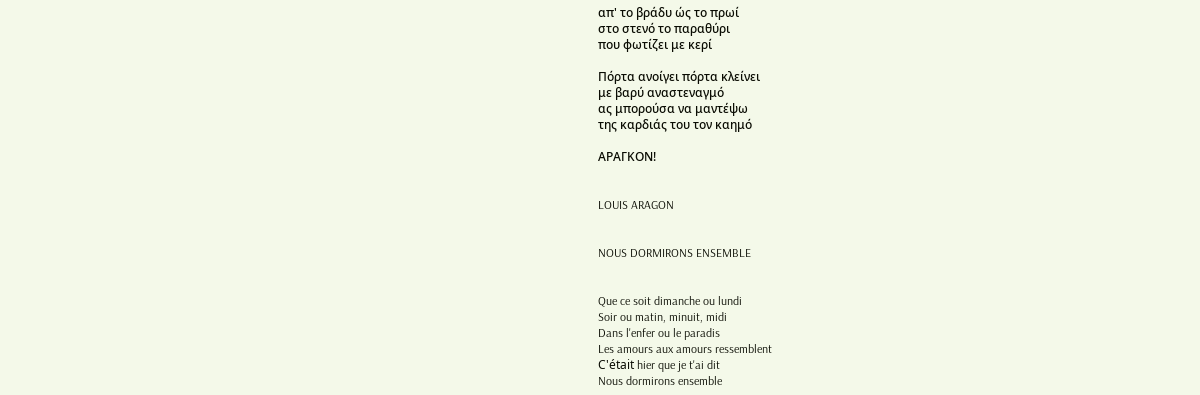απ' το βράδυ ώς το πρωί
στο στενό το παραθύρι
που φωτίζει με κερί

Πόρτα ανοίγει πόρτα κλείνει
με βαρύ αναστεναγμό
ας μπορούσα να μαντέψω
της καρδιάς του τον καημό

ΑΡΑΓΚΟΝ!


LOUIS ARAGON


NOUS DORMIRONS ENSEMBLE


Que ce soit dimanche ou lundi
Soir ou matin, minuit, midi
Dans l'enfer ou le paradis
Les amours aux amours ressemblent
C'était hier que je t'ai dit
Nous dormirons ensemble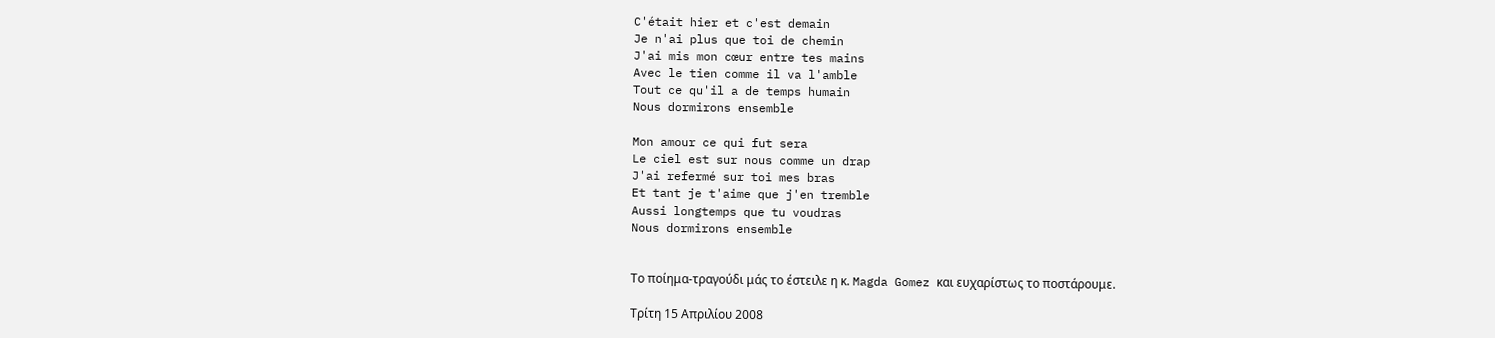C'était hier et c'est demain
Je n'ai plus que toi de chemin
J'ai mis mon cœur entre tes mains
Avec le tien comme il va l'amble
Tout ce qu'il a de temps humain
Nous dormirons ensemble

Mon amour ce qui fut sera
Le ciel est sur nous comme un drap
J'ai refermé sur toi mes bras
Et tant je t'aime que j'en tremble
Aussi longtemps que tu voudras
Nous dormirons ensemble


Το ποίημα-τραγούδι μάς το έστειλε η κ. Magda Gomez και ευχαρίστως το ποστάρουμε.

Τρίτη 15 Απριλίου 2008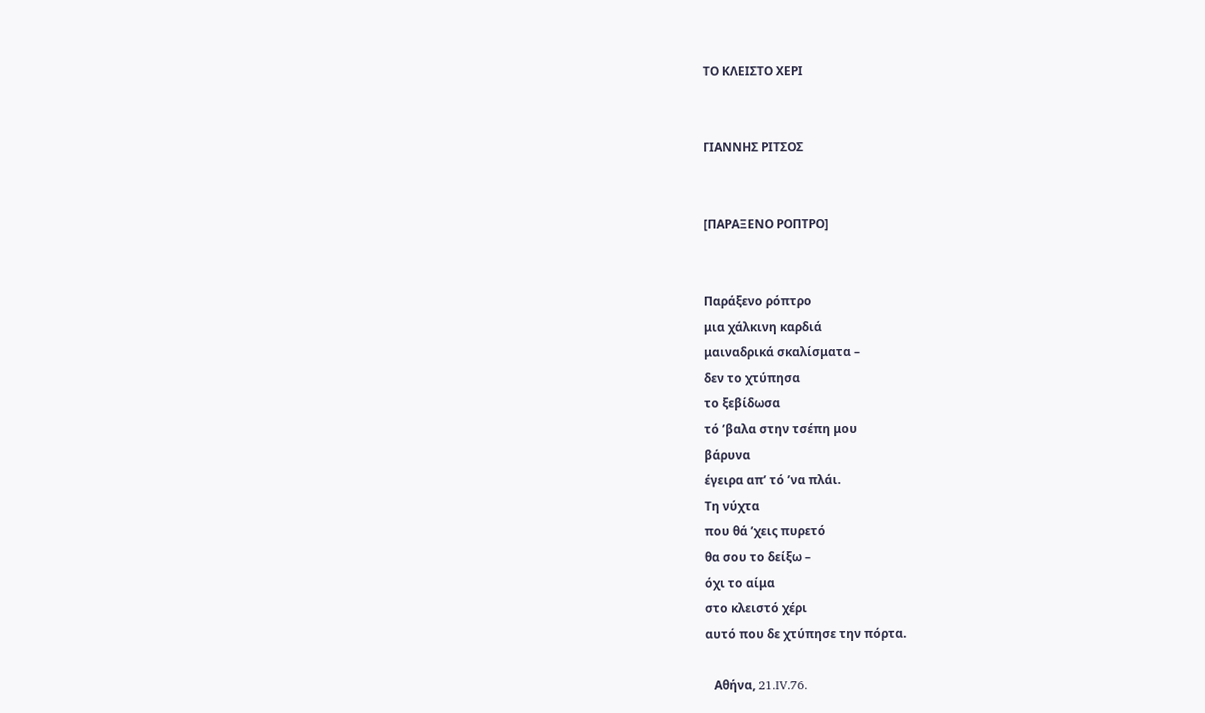ΤΟ ΚΛΕΙΣΤΟ ΧΕΡΙ


ΓΙΑΝΝΗΣ ΡΙΤΣΟΣ


[ΠΑΡΑΞΕΝΟ ΡΟΠΤΡΟ]


Παράξενο ρόπτρο
μια χάλκινη καρδιά
μαιναδρικά σκαλίσματα –
δεν το χτύπησα
το ξεβίδωσα
τό ’βαλα στην τσέπη μου
βάρυνα
έγειρα απ’ τό ’να πλάι.
Τη νύχτα
που θά ’χεις πυρετό
θα σου το δείξω –
όχι το αίμα
στο κλειστό χέρι
αυτό που δε χτύπησε την πόρτα.

   Αθήνα, 21.IV.76.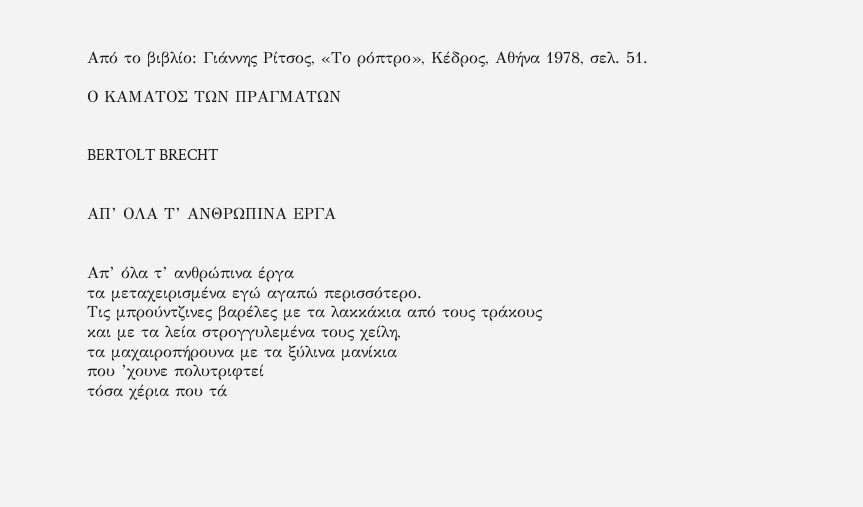Από το βιβλίο: Γιάννης Ρίτσος, «Το ρόπτρο», Κέδρος, Αθήνα 1978, σελ. 51.

Ο ΚΑΜΑΤΟΣ ΤΩΝ ΠΡΑΓΜΑΤΩΝ


BERTOLT BRECHT


ΑΠ’ ΟΛΑ Τ’ ΑΝΘΡΩΠΙΝΑ ΕΡΓΑ


Απ’ όλα τ’ ανθρώπινα έργα
τα μεταχειρισμένα εγώ αγαπώ περισσότερο.
Τις μπρούντζινες βαρέλες με τα λακκάκια από τους τράκους
και με τα λεία στρογγυλεμένα τους χείλη,
τα μαχαιροπήρουνα με τα ξύλινα μανίκια
που ’χουνε πολυτριφτεί
τόσα χέρια που τά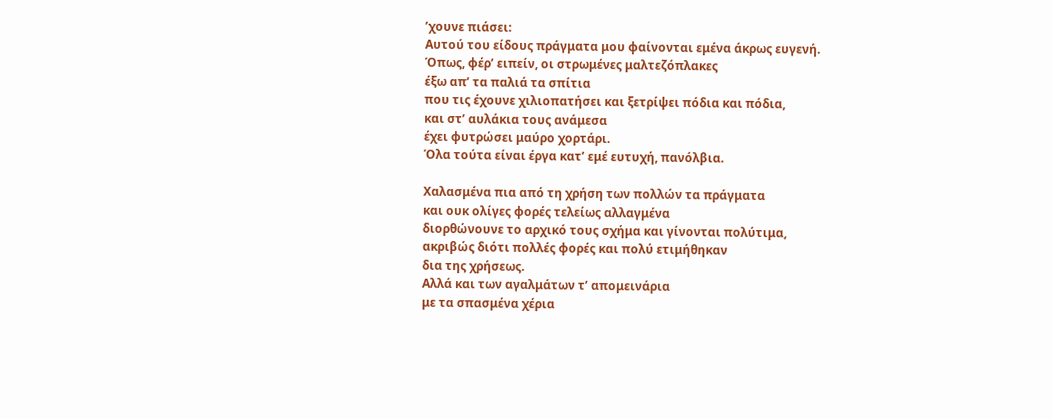’χουνε πιάσει:
Αυτού του είδους πράγματα μου φαίνονται εμένα άκρως ευγενή.
Όπως, φέρ’ ειπείν, οι στρωμένες μαλτεζόπλακες
έξω απ’ τα παλιά τα σπίτια
που τις έχουνε χιλιοπατήσει και ξετρίψει πόδια και πόδια,
και στ’ αυλάκια τους ανάμεσα
έχει φυτρώσει μαύρο χορτάρι.
Όλα τούτα είναι έργα κατ’ εμέ ευτυχή, πανόλβια.

Χαλασμένα πια από τη χρήση των πολλών τα πράγματα
και ουκ ολίγες φορές τελείως αλλαγμένα
διορθώνουνε το αρχικό τους σχήμα και γίνονται πολύτιμα,
ακριβώς διότι πολλές φορές και πολύ ετιμήθηκαν
δια της χρήσεως.
Αλλά και των αγαλμάτων τ’ απομεινάρια
με τα σπασμένα χέρια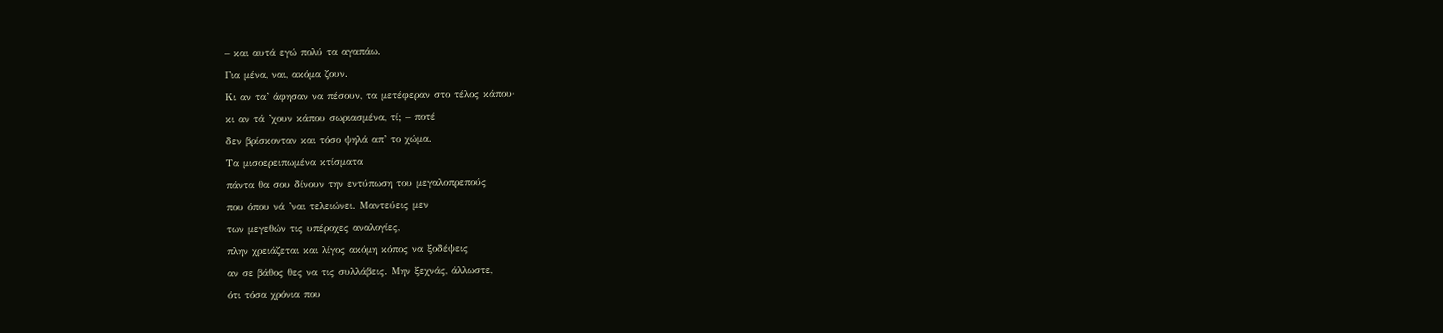– και αυτά εγώ πολύ τα αγαπάω.
Για μένα, ναι, ακόμα ζουν.
Κι αν τα’ άφησαν να πέσουν, τα μετέφεραν στο τέλος κάπου·
κι αν τά ’χουν κάπου σωριασμένα, τί; – ποτέ
δεν βρίσκονταν και τόσο ψηλά απ’ το χώμα.
Τα μισοερειπωμένα κτίσματα
πάντα θα σου δίνουν την εντύπωση του μεγαλοπρεπούς
που όπου νά ’ναι τελειώνει. Μαντεύεις μεν
των μεγεθών τις υπέροχες αναλογίες,
πλην χρειάζεται και λίγος ακόμη κόπος να ξοδέψεις
αν σε βάθος θες να τις συλλάβεις. Μην ξεχνάς, άλλωστε,
ότι τόσα χρόνια που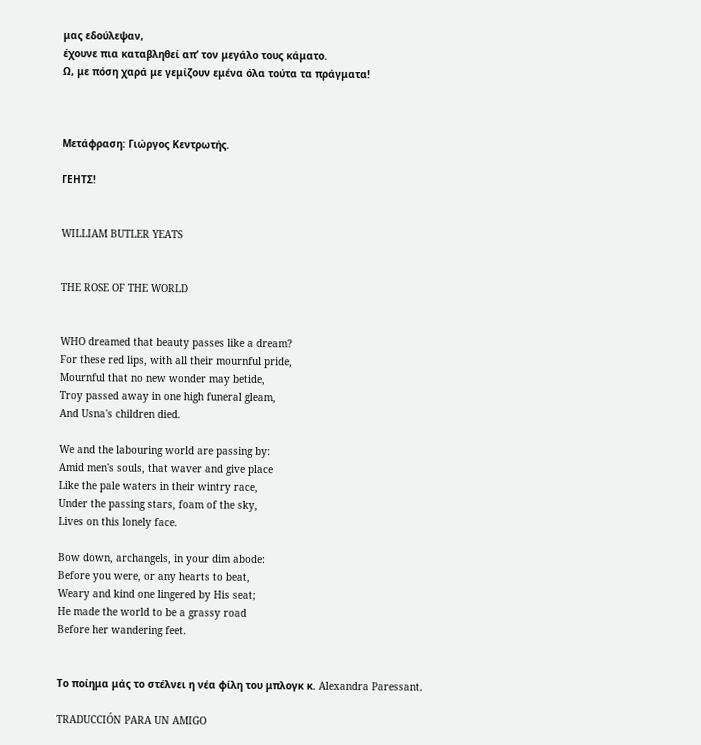μας εδούλεψαν,
έχουνε πια καταβληθεί απ’ τον μεγάλο τους κάματο.
Ω, με πόση χαρά με γεμίζουν εμένα όλα τούτα τα πράγματα!



Μετάφραση: Γιώργος Κεντρωτής.

ΓΕΗΤΣ!


WILLIAM BUTLER YEATS


THE ROSE OF THE WORLD


WHO dreamed that beauty passes like a dream?
For these red lips, with all their mournful pride,
Mournful that no new wonder may betide,
Troy passed away in one high funeral gleam,
And Usna's children died.

We and the labouring world are passing by:
Amid men's souls, that waver and give place
Like the pale waters in their wintry race,
Under the passing stars, foam of the sky,
Lives on this lonely face.

Bow down, archangels, in your dim abode:
Before you were, or any hearts to beat,
Weary and kind one lingered by His seat;
He made the world to be a grassy road
Before her wandering feet.


Το ποίημα μάς το στέλνει η νέα φίλη του μπλογκ κ. Alexandra Paressant.

TRADUCCIÓN PARA UN AMIGO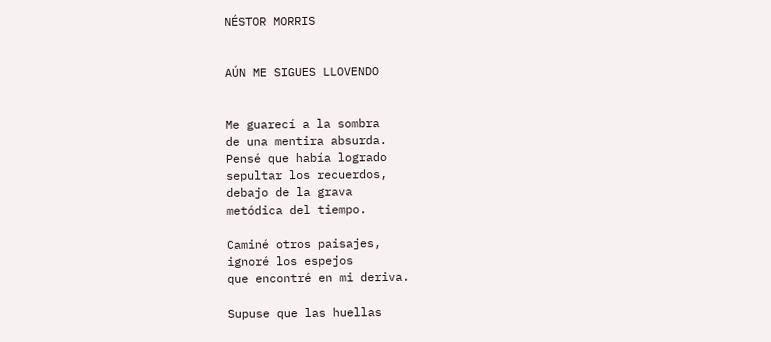NÉSTOR MORRIS


AÚN ME SIGUES LLOVENDO


Me guarecí a la sombra
de una mentira absurda.
Pensé que había logrado
sepultar los recuerdos,
debajo de la grava
metódica del tiempo.

Caminé otros paisajes,
ignoré los espejos
que encontré en mi deriva.

Supuse que las huellas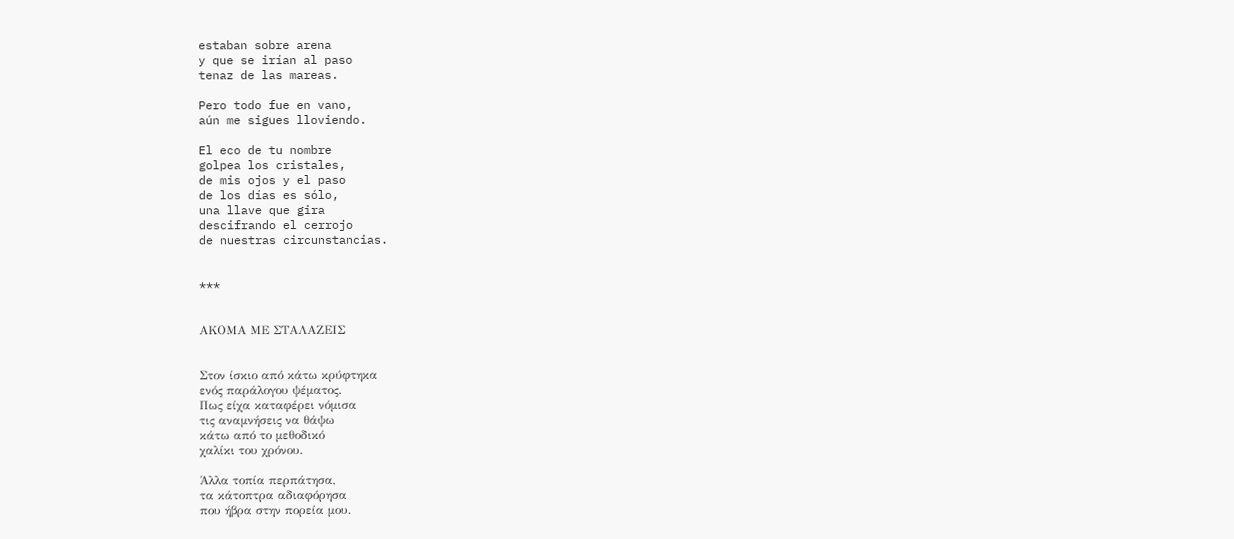estaban sobre arena
y que se irían al paso
tenaz de las mareas.

Pero todo fue en vano,
aún me sigues lloviendo.

El eco de tu nombre
golpea los cristales,
de mis ojos y el paso
de los días es sólo,
una llave que gira
descifrando el cerrojo
de nuestras circunstancias.


***


ΑΚΟΜΑ ΜΕ ΣΤΑΛΑΖΕΙΣ


Στον ίσκιο από κάτω κρύφτηκα
ενός παράλογου ψέματος.
Πως είχα καταφέρει νόμισα
τις αναμνήσεις να θάψω
κάτω από το μεθοδικό
χαλίκι του χρόνου.

Άλλα τοπία περπάτησα,
τα κάτοπτρα αδιαφόρησα
που ήβρα στην πορεία μου.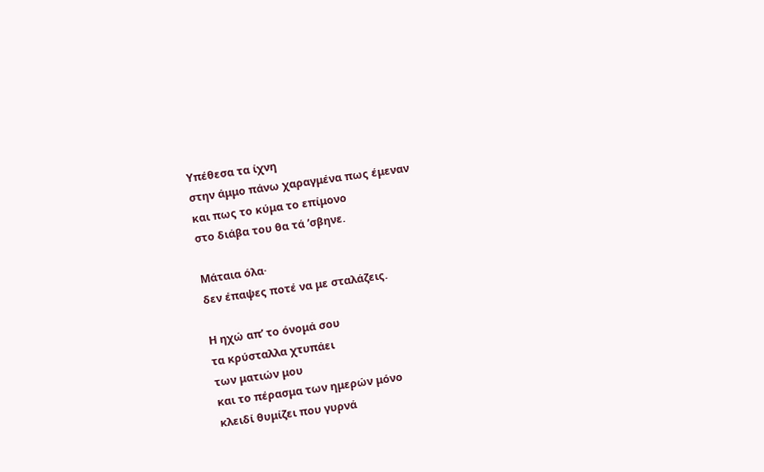Υπέθεσα τα ίχνη
στην άμμο πάνω χαραγμένα πως έμεναν
και πως το κύμα το επίμονο
στο διάβα του θα τά ’σβηνε.

Μάταια όλα·
δεν έπαψες ποτέ να με σταλάζεις.

Η ηχώ απ’ το όνομά σου
τα κρύσταλλα χτυπάει
των ματιών μου
και το πέρασμα των ημερών μόνο
κλειδί θυμίζει που γυρνά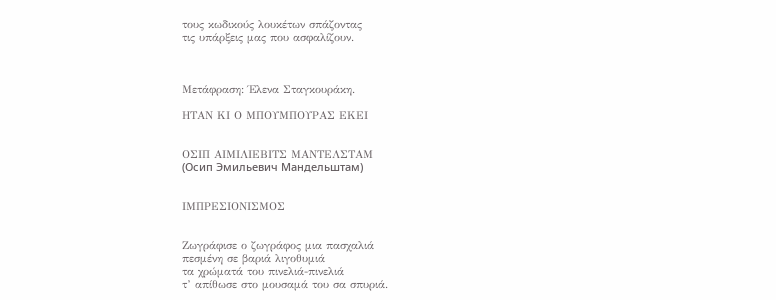τους κωδικούς λουκέτων σπάζοντας
τις υπάρξεις μας που ασφαλίζουν.



Μετάφραση: Έλενα Σταγκουράκη.

ΗΤΑΝ ΚΙ Ο ΜΠΟΥΜΠΟΥΡΑΣ ΕΚΕΙ


ΟΣΙΠ ΑΙΜΙΛΙΕΒΙΤΣ ΜΑΝΤΕΛΣΤΑΜ
(Осип Эмильевич Мандельштам)


ΙΜΠΡΕΣΙΟΝΙΣΜΟΣ


Ζωγράφισε ο ζωγράφος μια πασχαλιά
πεσμένη σε βαριά λιγοθυμιά
τα χρώματά του πινελιά-πινελιά
τ’ απίθωσε στο μουσαμά του σα σπυριά.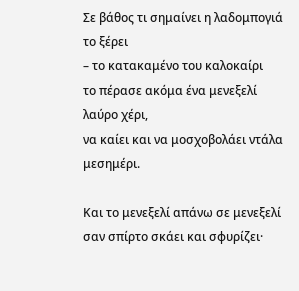Σε βάθος τι σημαίνει η λαδομπογιά το ξέρει
– το κατακαμένο του καλοκαίρι
το πέρασε ακόμα ένα μενεξελί λαύρο χέρι,
να καίει και να μοσχοβολάει ντάλα μεσημέρι.

Και το μενεξελί απάνω σε μενεξελί
σαν σπίρτο σκάει και σφυρίζει·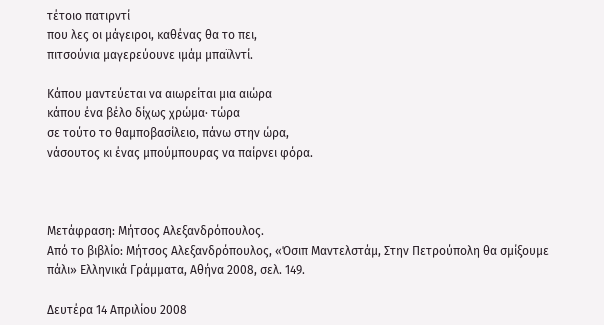τέτοιο πατιρντί
που λες οι μάγειροι, καθένας θα το πει,
πιτσούνια μαγερεύουνε ιμάμ μπαϊλντί.

Κάπου μαντεύεται να αιωρείται μια αιώρα
κάπου ένα βέλο δίχως χρώμα· τώρα
σε τούτο το θαμποβασίλειο, πάνω στην ώρα,
νάσουτος κι ένας μπούμπουρας να παίρνει φόρα.



Μετάφραση: Μήτσος Αλεξανδρόπουλος.
Από το βιβλίο: Μήτσος Αλεξανδρόπουλος, «Όσιπ Μαντελστάμ, Στην Πετρούπολη θα σμίξουμε πάλι» Ελληνικά Γράμματα, Αθήνα 2008, σελ. 149.

Δευτέρα 14 Απριλίου 2008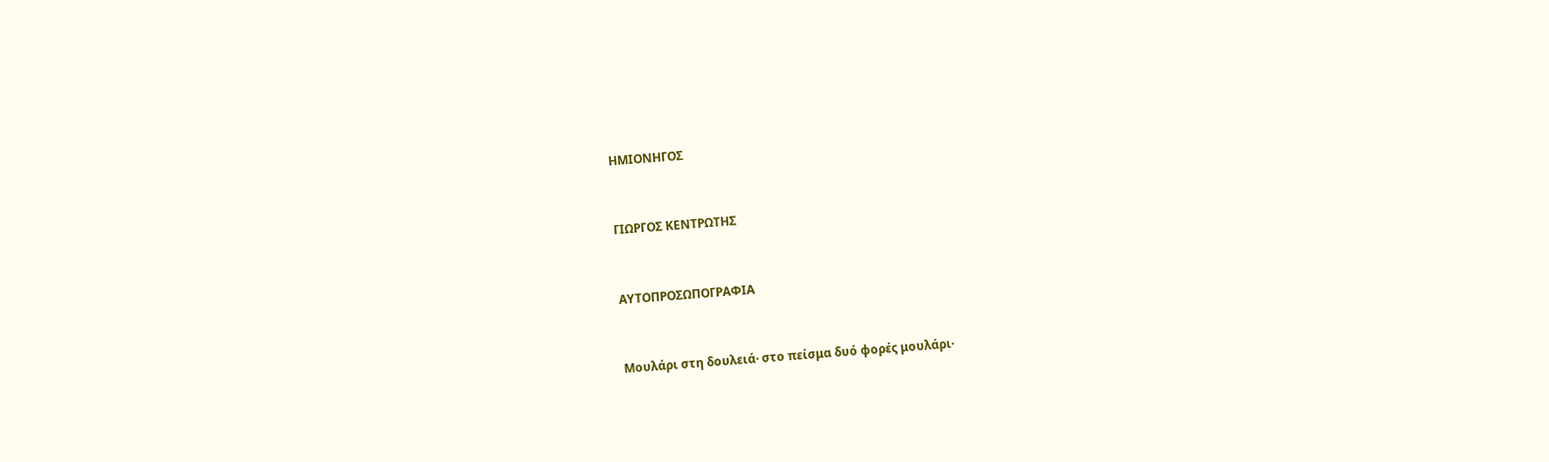ΗΜΙΟΝΗΓΟΣ


ΓΙΩΡΓΟΣ ΚΕΝΤΡΩΤΗΣ


ΑΥΤΟΠΡΟΣΩΠΟΓΡΑΦΙΑ


Μουλάρι στη δουλειά· στο πείσμα δυό φορές μουλάρι·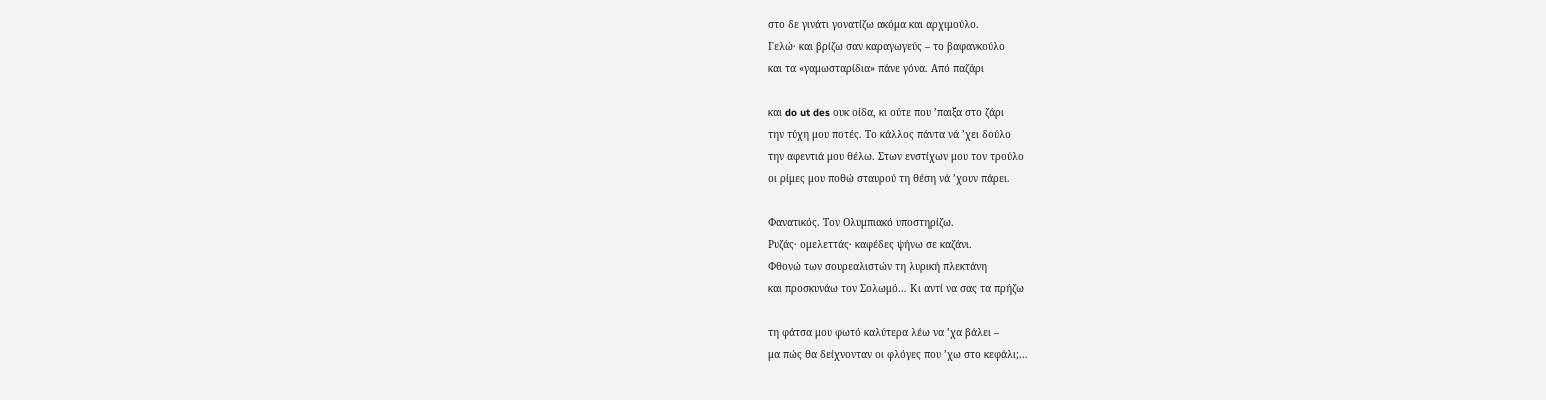στο δε γινάτι γονατίζω ακόμα και αρχιμούλο.
Γελώ· και βρίζω σαν καραγωγεύς – το βαφανκούλο
και τα «γαμωσταρίδια» πάνε γόνα. Από παζάρι

και do ut des ουκ οίδα, κι ούτε που ’παιξα στο ζάρι
την τύχη μου ποτές. Το κάλλος πάντα νά ’χει δούλο
την αφεντιά μου θέλω. Στων ενστίχων μου τον τρούλο
οι ρίμες μου ποθώ σταυρού τη θέση νά ’χουν πάρει.

Φανατικός. Τον Ολυμπιακό υποστηρίζω.
Ρυζάς· ομελεττάς· καφέδες ψήνω σε καζάνι.
Φθονώ των σουρεαλιστών τη λυρική πλεκτάνη
και προσκυνάω τον Σολωμό… Κι αντί να σας τα πρήζω

τη φάτσα μου φωτό καλύτερα λέω να ’χα βάλει –
μα πώς θα δείχνονταν οι φλόγες που ’χω στο κεφάλι;…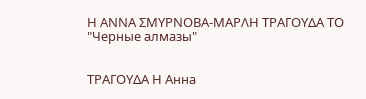Η ΑΝΝΑ ΣΜΥΡΝΟΒΑ-ΜΑΡΛΗ ΤΡΑΓΟΥΔΑ ΤΟ "Черные алмазы"


ΤΡΑΓΟΥΔΑ Η Анна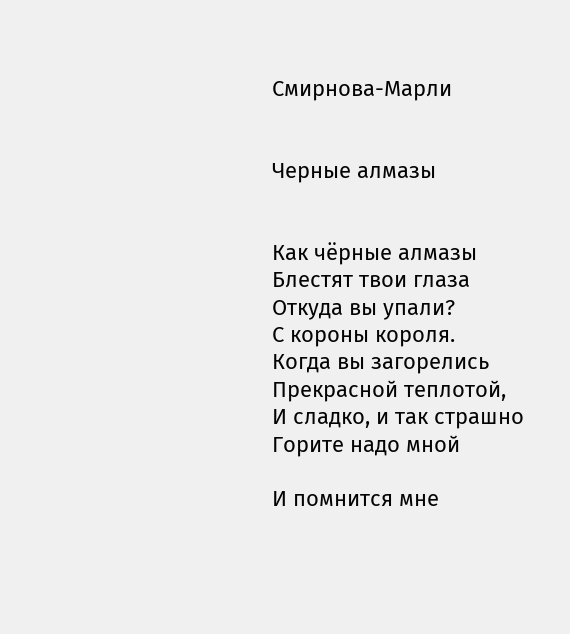Смирнова-Марли


Черные алмазы


Как чёрные алмазы
Блестят твои глаза
Откуда вы упали?
С короны короля.
Когда вы загорелись
Прекрасной теплотой,
И сладко, и так страшно
Горите надо мной

И помнится мне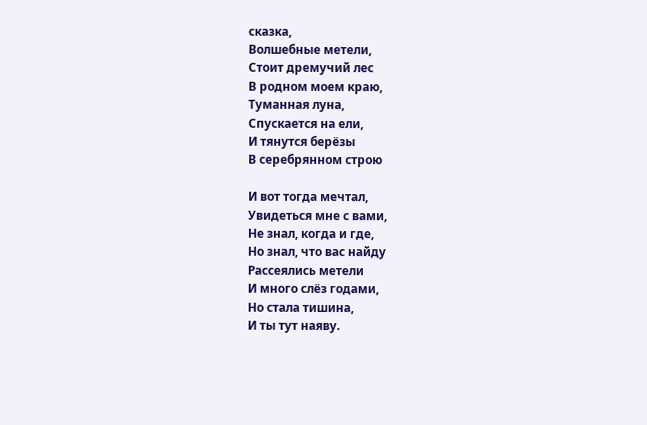сказка,
Волшебные метели,
Стоит дремучий лес
В родном моем краю,
Туманная луна,
Спускается на ели,
И тянутся берёзы
В серебрянном строю

И вот тогда мечтал,
Увидеться мне с вами,
Не знал, когда и где,
Но знал, что вас найду
Рассеялись метели
И много слёз годами,
Но стала тишина,
И ты тут наяву.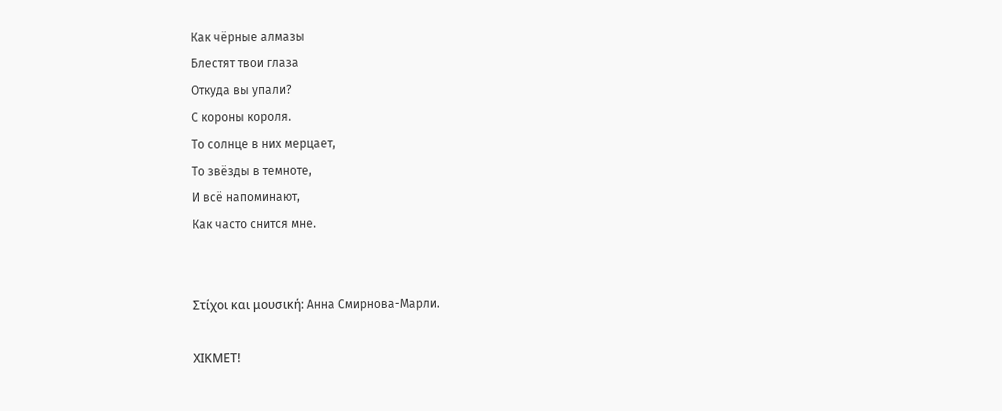Как чёрные алмазы
Блестят твои глаза
Откуда вы упали?
С короны короля.
То солнце в них мерцает,
То звёзды в темноте,
И всё напоминают,
Как часто снится мне.


Στίχοι και μουσική: Анна Смирнова-Марли.

ΧΙΚΜΕΤ!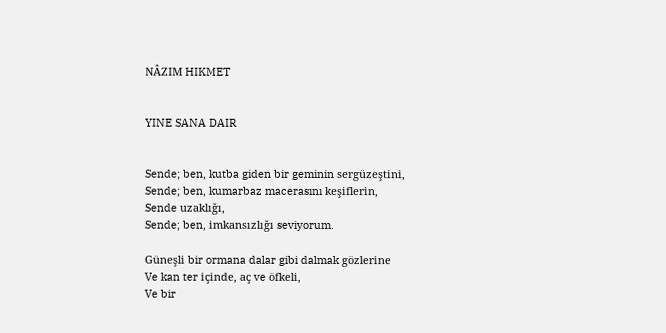NÂZIM HIKMET


YINE SANA DAIR


Sende; ben, kutba giden bir geminin sergüzeştini,
Sende; ben, kumarbaz macerasını keşiflerin,
Sende uzaklığı,
Sende; ben, imkansızlığı seviyorum.

Güneşli bir ormana dalar gibi dalmak gözlerine
Ve kan ter içinde, aç ve öfkeli,
Ve bir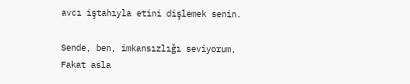avcı iştahıyla etini dişlemek senin.

Sende, ben, imkansızlığı seviyorum,
Fakat asla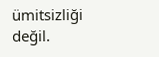ümitsizliği değil.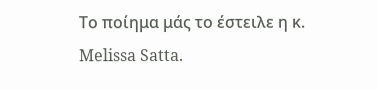Το ποίημα μάς το έστειλε η κ. Melissa Satta.